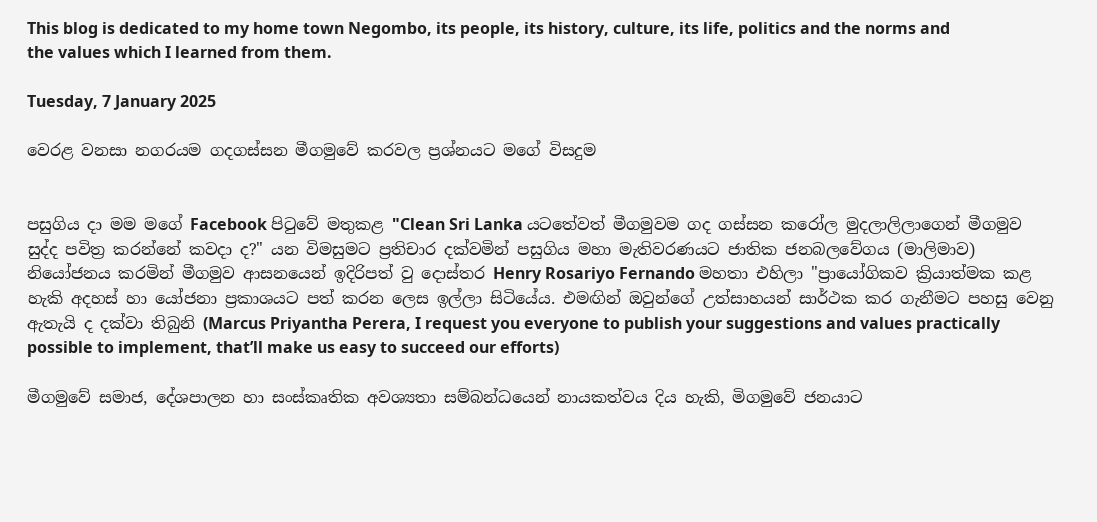This blog is dedicated to my home town Negombo, its people, its history, culture, its life, politics and the norms and the values which I learned from them.

Tuesday, 7 January 2025

වෙරළ වනසා නගරයම ගදගස්සන මීගමුවේ කරවල ප්‍රශ්නයට මගේ විසදුම


පසුගිය දා මම මගේ Facebook පිටුවේ මතුකළ "Clean Sri Lanka යටතේවත් මීගමුවම ගද ගස්සන කරෝල මුදලාලිලාගෙන් මීගමුව සුද්ද පවිත්‍ර කරන්නේ කවදා ද?" යන විමසුමට ප්‍රතිචාර දක්වමින් පසුගිය මහා මැතිවරණයට ජාතික ජනබලවේගය (මාලිමාව) නියෝජනය කරමින් මීගමුව ආසනයෙන් ඉදිරිපත් වු දොස්තර Henry Rosariyo Fernando මහතා එහිලා "ප්‍රායෝගිකව ක්‍රියාත්මක කළ හැකි අදහස් හා යෝජනා ප්‍රකාශයට පත් කරන ලෙස ඉල්ලා සිටියේය. එමඟින් ඔවුන්ගේ උත්සාහයන් සාර්ථක කර ගැනීමට පහසු වෙනු ඇතැයි ද දක්වා තිබුනි (Marcus Priyantha Perera, I request you everyone to publish your suggestions and values practically possible to implement, that’ll make us easy to succeed our efforts)

මීගමුවේ සමාජ, දේශපාලන හා සංස්කෘතික අවශ්‍යතා සම්බන්ධයෙන් නායකත්වය දිය හැකි, මිගමුවේ ජනයාට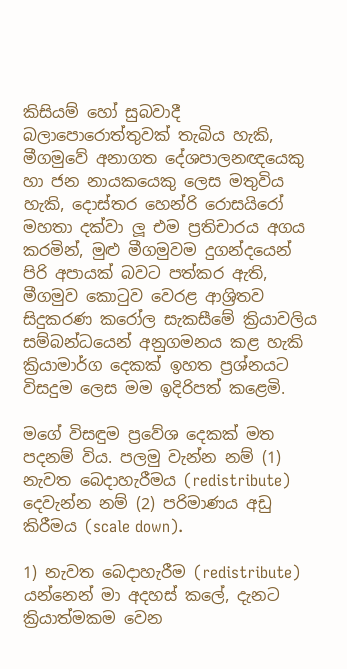කිසියම් හෝ සුබවාදී බලාපොරොත්තුවක් තැබිය හැකි, මීගමුවේ අනාගත දේශපාලනඥයෙකු හා ජන නායකයෙකු ලෙස මතුවිය හැකි, දොස්තර හෙන්රි රොසයිරෝ මහතා දක්වා ලූ එම ප්‍රතිචාරය අගය කරමින්, මුළු මීගමුවම දුගන්දයෙන් පිරි අපායක් බවට පත්කර ඇති, මීගමුව කොටුව වෙරළ ආශ්‍රිතව සිදුකරණ කරෝල සැකසීමේ ක්‍රියාවලිය සම්බන්ධයෙන් අනුගමනය කළ හැකි ක්‍රියාමාර්ග දෙකක් ඉහත ප්‍රශ්නයට විසදුම ලෙස මම ඉදිරිපත් කළෙමි.

මගේ විසඳුම ප්‍රවේශ දෙකක් මත පදනම් විය. පලමු වැන්න නම් (1) නැවත බෙදාහැරීමය (redistribute) දෙවැන්න නම් (2) පරිමාණය අඩු කිරීමය (scale down).

1) නැවත බෙදාහැරීම (redistribute) යන්නෙන් මා අදහස් කලේ, දැනට ක්‍රියාත්මකම වෙන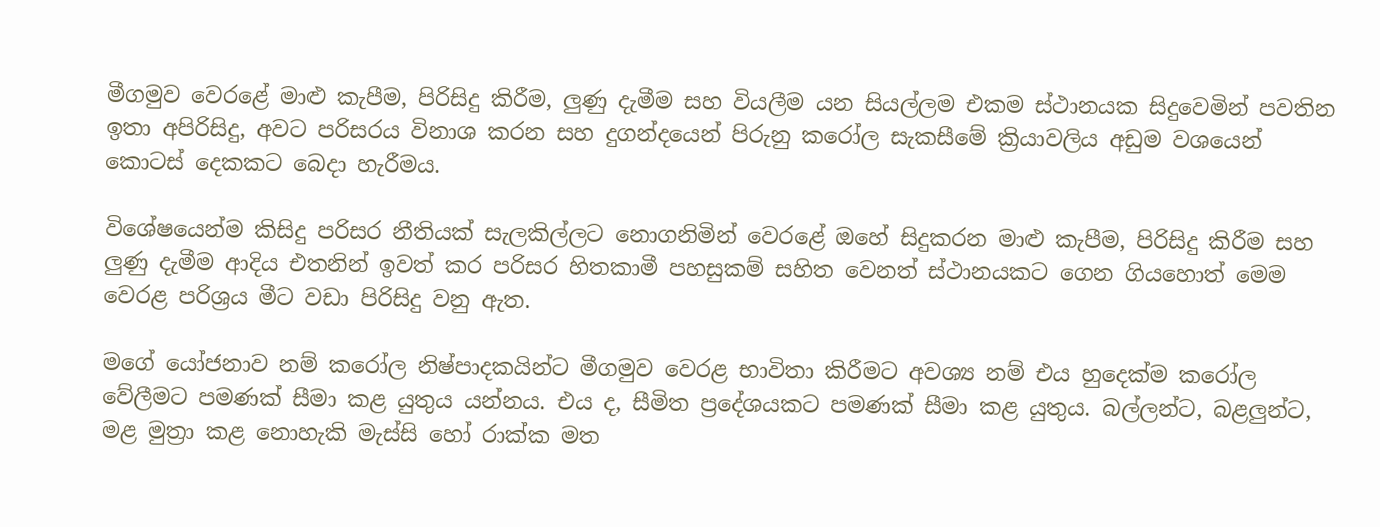මීගමුව වෙරළේ මාළු කැපීම, පිරිසිදු කිරීම, ලුණු දැමීම සහ වියලීම යන සියල්ලම එකම ස්ථානයක සිදුවෙමින් පවතින ඉතා අපිරිසිදු, අවට පරිසරය විනාශ කරන සහ දුගන්දයෙන් පිරුනු කරෝල සැකසීමේ ක්‍රියාවලිය අඩුම වශයෙන් කොටස් දෙකකට බෙදා හැරීමය.

විශේෂයෙන්ම කිසිදු පරිසර නීතියක් සැලකිල්ලට නොගනිමින් වෙරළේ ඔහේ සිදුකරන මාළු කැපීම, පිරිසිදු කිරීම සහ ලුණු දැමීම ආදිය එතනින් ඉවත් කර පරිසර හිතකාමී පහසුකම් සහිත වෙනත් ස්ථානයකට ගෙන ගියහොත් මෙම වෙරළ පරිශ්‍රය මීට වඩා පිරිසිදු වනු ඇත.

මගේ යෝජනාව නම් කරෝල නිෂ්පාදකයින්ට මීගමුව වෙරළ භාවිතා කිරීමට අවශ්‍ය නම් එය හුදෙක්ම කරෝල වේලීමට පමණක් සීමා කළ යුතුය යන්නය. එය ද, සීමිත ප්‍රදේශයකට පමණක් සීමා කළ යුතුය. බල්ලන්ට, බළලුන්ට, මළ මුත්‍රා කළ නොහැකි මැස්සි හෝ රාක්ක මත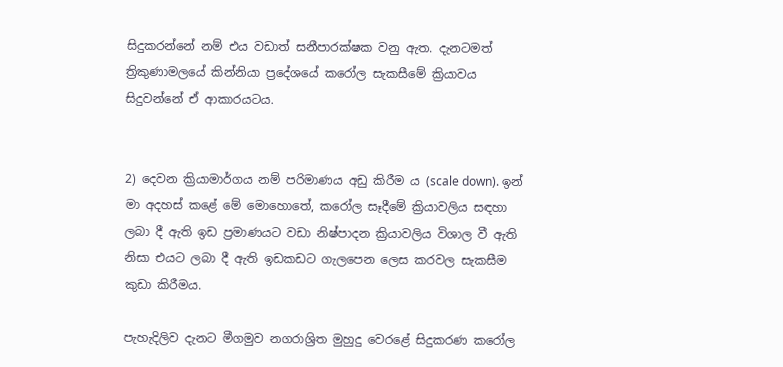සිදුකරන්නේ නම් එය වඩාත් සනීපාරක්ෂක වනු ඇත. දැනටමත් ත්‍රිකුණාමලයේ කින්නියා ප්‍රදේශයේ කරෝල සැකසීමේ ක්‍රියාවය සිදුවන්නේ ඒ ආකාරයටය.


2) දෙවන ක්‍රියාමාර්ගය නම් පරිමාණය අඩු කිරීම ය (scale down). ඉන් මා අදහස් කළේ මේ මොහොතේ, කරෝල සෑදීමේ ක්‍රියාවලිය සඳහා ලබා දී ඇති ඉඩ ප්‍රමාණයට වඩා නිෂ්පාදන ක්‍රියාවලිය විශාල වී ඇති නිසා එයට ලබා දී ඇති ඉඩකඩට ගැලපෙන ලෙස කරවල සැකසීම කුඩා කිරීමය.

පැහැදිලිව දැනට මීගමුව නගරාශ්‍රිත මුහුදු වෙරළේ සිදුකරණ කරෝල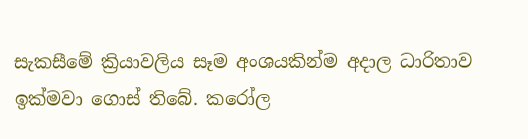සැකසීමේ ක්‍රියාවලිය සෑම අංශයකින්ම අදාල ධාරිතාව ඉක්මවා ගොස් තිබේ. කරෝල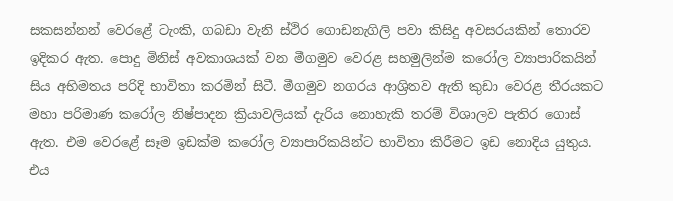සකසන්නන් වෙරළේ ටැංකි, ගබඩා වැනි ස්ථිර ගොඩනැගිලි පවා කිසිදු අවසරයකින් තොරව ඉදිකර ඇත. පොදු මිනිස් අවකාශයක් වන මීගමුව වෙරළ සහමුලින්ම කරෝල ව්‍යාපාරිකයින් සිය අභිමතය පරිදි භාවිතා කරමින් සිටී. මීගමුව නගරය ආශ්‍රිතව ඇති කුඩා වෙරළ තීරයකට මහා පරිමාණ කරෝල නිෂ්පාදන ක්‍රියාවලියක් දැරිය නොහැකි තරම් විශාලව පැතිර ගොස් ඇත. එම වෙරළේ සෑම ඉඩක්ම කරෝල ව්‍යාපාරිකයින්ට භාවිතා කිරීමට ඉඩ නොදිය යුතුය. එය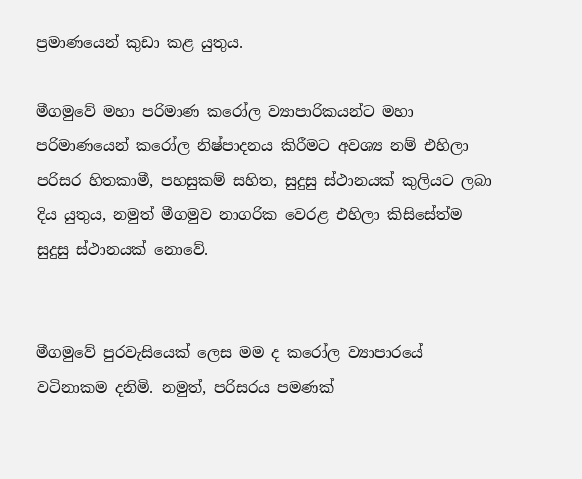ප්‍රමාණයෙන් කුඩා කළ යුතුය.

මීගමුවේ මහා පරිමාණ කරෝල ව්‍යාපාරිකයන්ට මහා පරිමාණයෙන් කරෝල නිෂ්පාදනය කිරීමට අවශ්‍ය නම් එහිලා පරිසර හිතකාමී, පහසුකම් සහිත, සුදුසු ස්ථානයක් කුලියට ලබා දිය යුතුය, නමුත් මීගමුව නාගරික වෙරළ එහිලා කිසිසේත්ම සුදුසු ස්ථානයක් නොවේ.


මීගමුවේ පුරවැසියෙක් ලෙස මම ද කරෝල ව්‍යාපාරයේ වටිනාකම දනිමි. නමුත්, පරිසරය පමණක්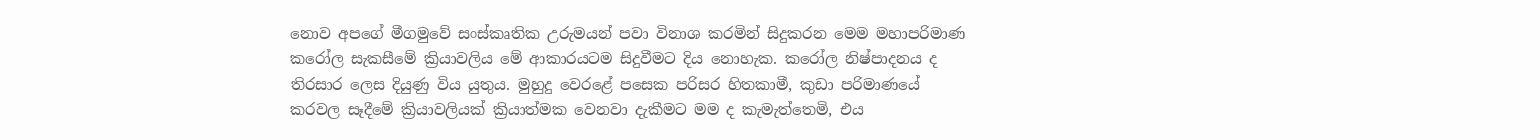නොව අපගේ මීගමුවේ සංස්කෘතික උරුමයන් පවා විනාශ කරමින් සිදුකරන මෙම මහාපරිමාණ කරෝල සැකසීමේ ක්‍රියාවලිය මේ ආකාරයටම සිදුවීමට දිය නොහැක. කරෝල නිෂ්පාදනය ද තිරසාර ලෙස දියුණු විය යුතුය. මුහුදු වෙරළේ පසෙක පරිසර හිතකාමී, කුඩා පරිමාණයේ කරවල සෑදීමේ ක්‍රියාවලියක් ක්‍රියාත්මක වෙනවා දැකීමට මම ද කැමැත්තෙමි, එය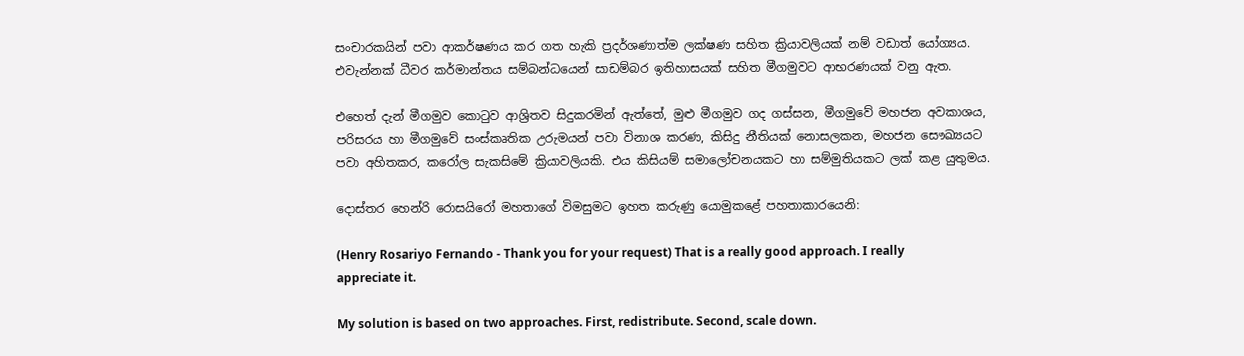සංචාරකයින් පවා ආකර්ෂණය කර ගත හැකි ප්‍රදර්ශණාත්ම ලක්ෂණ සහිත ක්‍රියාවලියක් නම් වඩාත් යෝග්‍යය. එවැන්නක් ධීවර කර්මාන්තය සම්බන්ධයෙන් සාඩම්බර ඉතිහාසයක් සහිත මීගමුවට ආභරණයක් වනු ඇත.

එහෙත් දැන් මීගමුව කොටුව ආශ්‍රිතව සිදුකරමින් ඇත්තේ, මුළු මීගමුව ගද ගස්සන, මීගමුවේ මහජන අවකාශය, පරිසරය හා මීගමුවේ සංස්කෘතික උරුමයන් පවා විනාශ කරණ, කිසිදු නීතියක් නොසලකන, මහජන සෞඛ්‍යයට පවා අහිතකර, කරෝල සැකසිමේ ක්‍රියාවලියකි. එය කිසියම් සමාලෝචනයකට හා සම්මුතියකට ලක් කළ යුතුමය.

දොස්තර හෙන්රි රොසයිරෝ මහතාගේ විමසුමට ඉහත කරුණු යොමුකළේ පහතාකාරයෙනි:

(Henry Rosariyo Fernando - Thank you for your request) That is a really good approach. I really appreciate it.

My solution is based on two approaches. First, redistribute. Second, scale down.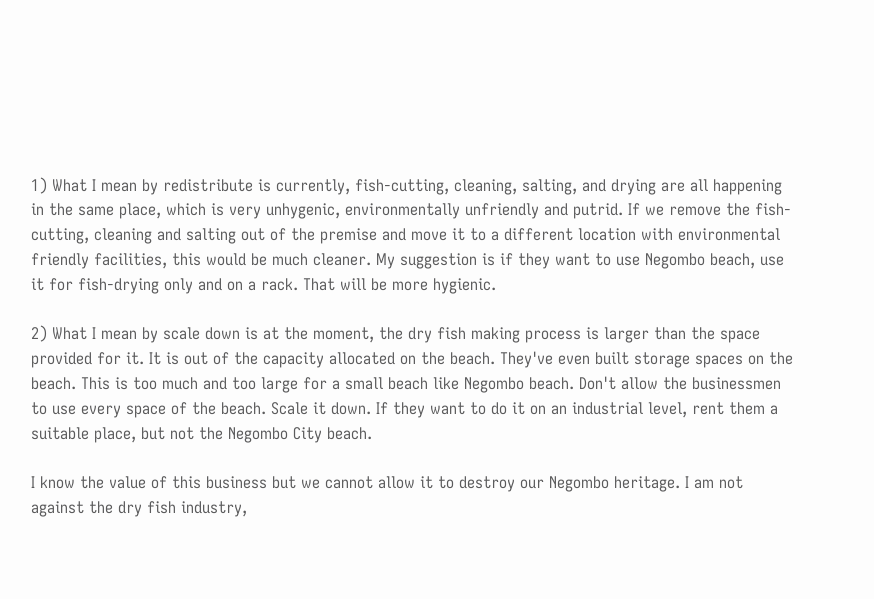1) What I mean by redistribute is currently, fish-cutting, cleaning, salting, and drying are all happening in the same place, which is very unhygenic, environmentally unfriendly and putrid. If we remove the fish-cutting, cleaning and salting out of the premise and move it to a different location with environmental friendly facilities, this would be much cleaner. My suggestion is if they want to use Negombo beach, use it for fish-drying only and on a rack. That will be more hygienic.

2) What I mean by scale down is at the moment, the dry fish making process is larger than the space provided for it. It is out of the capacity allocated on the beach. They've even built storage spaces on the beach. This is too much and too large for a small beach like Negombo beach. Don't allow the businessmen to use every space of the beach. Scale it down. If they want to do it on an industrial level, rent them a suitable place, but not the Negombo City beach.

I know the value of this business but we cannot allow it to destroy our Negombo heritage. I am not against the dry fish industry,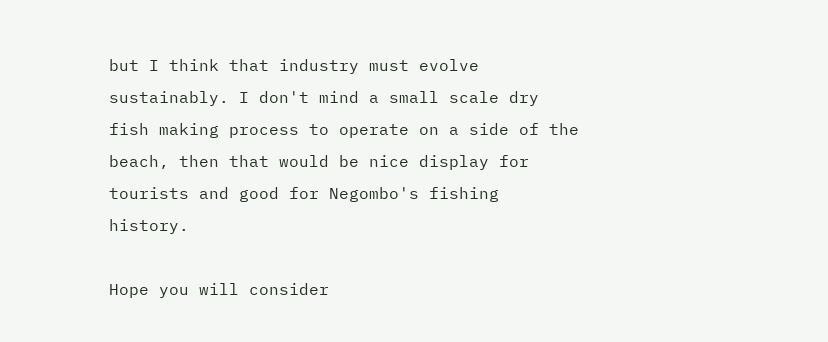but I think that industry must evolve sustainably. I don't mind a small scale dry fish making process to operate on a side of the beach, then that would be nice display for tourists and good for Negombo's fishing history.

Hope you will consider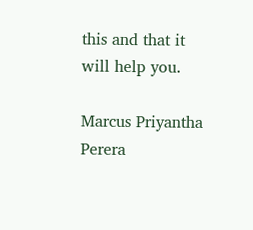this and that it will help you.

Marcus Priyantha Perera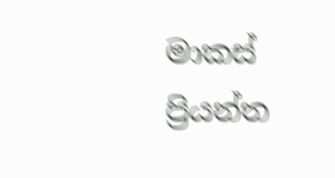මාකස් ප්‍රියන්ත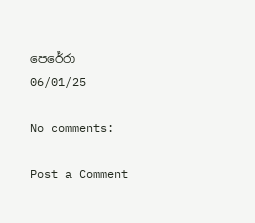පෙරේරා
06/01/25

No comments:

Post a Comment